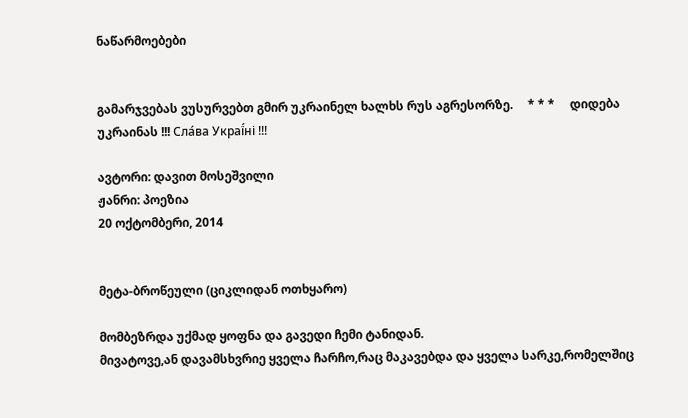ნაწარმოებები


გამარჯვებას ვუსურვებთ გმირ უკრაინელ ხალხს რუს აგრესორზე.     * * *     დიდება უკრაინას !!! Сла́ва Украї́ні !!!

ავტორი: დავით მოსეშვილი
ჟანრი: პოეზია
20 ოქტომბერი, 2014


მეტა-ბროწეული (ციკლიდან ოთხყარო)

მომბეზრდა უქმად ყოფნა და გავედი ჩემი ტანიდან.
მივატოვე,ან დავამსხვრიე ყველა ჩარჩო,რაც მაკავებდა და ყველა სარკე,რომელშიც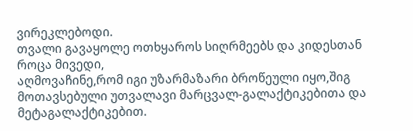ვირეკლებოდი.
თვალი გავაყოლე ოთხყაროს სიღრმეებს და კიდესთან როცა მივედი,
აღმოვაჩინე,რომ იგი უზარმაზარი ბროწეული იყო,შიგ მოთავსებული უთვალავი მარცვალ-გალაქტიკებითა და მეტაგალაქტიკებით.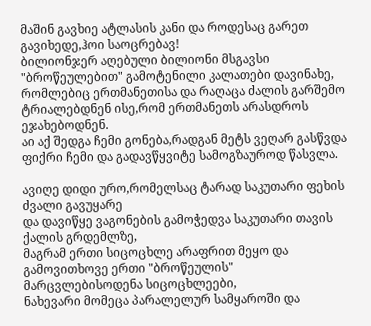მაშინ გავხიე ატლასის კანი და როდესაც გარეთ გავიხედე,ჰოი საოცრებავ!
ბილიონჯერ აღებული ბილიონი მსგავსი "ბროწეულებით" გამოტენილი კალათები დავინახე,
რომლებიც ერთმანეთისა და რაღაცა ძალის გარშემო ტრიალებდნენ ისე,რომ ერთმანეთს არასდროს ეჯახებოდნენ.
აი აქ შედგა ჩემი გონება,რადგან მეტს ვეღარ გასწვდა ფიქრი ჩემი და გადავწყვიტე სამოგზაუროდ წასვლა.

ავიღე დიდი ურო,რომელსაც ტარად საკუთარი ფეხის ძვალი გავუყარე
და დავიწყე ვაგონების გამოჭედვა საკუთარი თავის ქალის გრდემლზე,
მაგრამ ერთი სიცოცხლე არაფრით მეყო და გამოვითხოვე ერთი "ბროწეულის" მარცვლებისოდენა სიცოცხლეები,
ნახევარი მომეცა პარალელურ სამყაროში და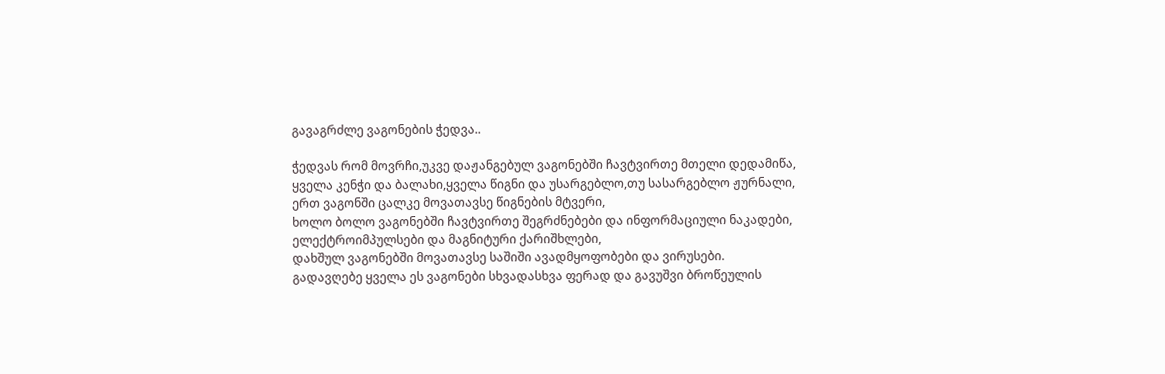გავაგრძლე ვაგონების ჭედვა..

ჭედვას რომ მოვრჩი,უკვე დაჟანგებულ ვაგონებში ჩავტვირთე მთელი დედამიწა,
ყველა კენჭი და ბალახი,ყველა წიგნი და უსარგებლო,თუ სასარგებლო ჟურნალი,
ერთ ვაგონში ცალკე მოვათავსე წიგნების მტვერი,
ხოლო ბოლო ვაგონებში ჩავტვირთე შეგრძნებები და ინფორმაციული ნაკადები,
ელექტროიმპულსები და მაგნიტური ქარიშხლები,
დახშულ ვაგონებში მოვათავსე საშიში ავადმყოფობები და ვირუსები.
გადავღებე ყველა ეს ვაგონები სხვადასხვა ფერად და გავუშვი ბროწეულის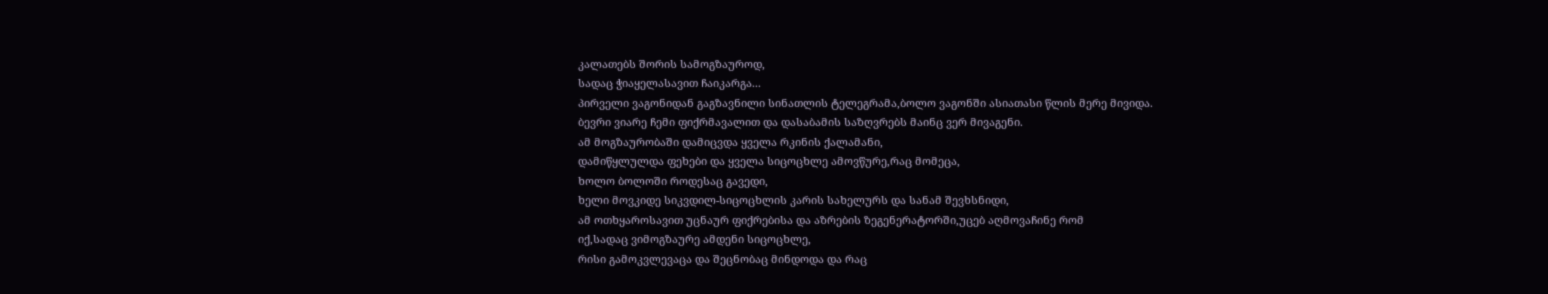კალათებს შორის სამოგზაუროდ,
სადაც ჭიაყელასავით ჩაიკარგა...
პირველი ვაგონიდან გაგზავნილი სინათლის ტელეგრამა,ბოლო ვაგონში ასიათასი წლის მერე მივიდა.
ბევრი ვიარე ჩემი ფიქრმავალით და დასაბამის საზღვრებს მაინც ვერ მივაგენი.
ამ მოგზაურობაში დამიცვდა ყველა რკინის ქალამანი,
დამიწყლულდა ფეხები და ყველა სიცოცხლე ამოვწურე,რაც მომეცა,
ხოლო ბოლოში როდესაც გავედი,
ხელი მოვკიდე სიკვდილ-სიცოცხლის კარის სახელურს და სანამ შევხსნიდი,
ამ ოთხყაროსავით უცნაურ ფიქრებისა და აზრების ზეგენერატორში,უცებ აღმოვაჩინე რომ
იქ,სადაც ვიმოგზაურე ამდენი სიცოცხლე,
რისი გამოკვლევაცა და შეცნობაც მინდოდა და რაც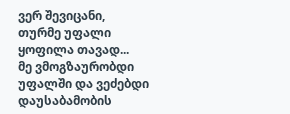ვერ შევიცანი,
თურმე უფალი ყოფილა თავად...
მე ვმოგზაურობდი უფალში და ვეძებდი დაუსაბამობის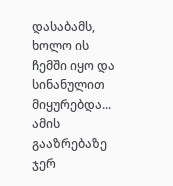დასაბამს,
ხოლო ის ჩემში იყო და სინანულით მიყურებდა...
ამის გააზრებაზე ჯერ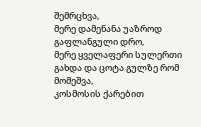შემრცხვა,
მერე დამენანა უაზროდ გაფლანგული დრო,
მერე ყველაფერი სულერთი გახდა და ცოტა გულზე რომ მომეშვა,
კოსმოსის ქარებით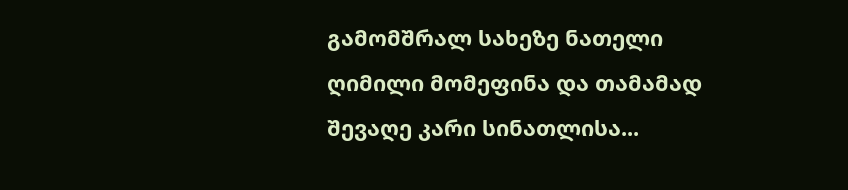გამომშრალ სახეზე ნათელი ღიმილი მომეფინა და თამამად შევაღე კარი სინათლისა...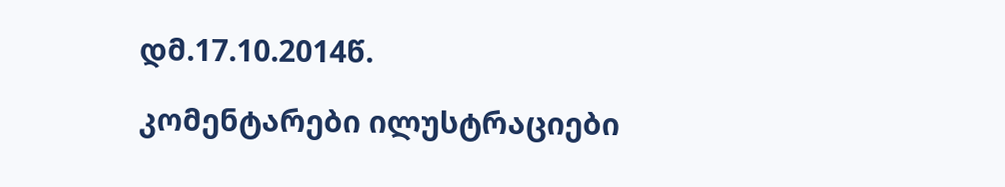დმ.17.10.2014წ.

კომენტარები ილუსტრაციები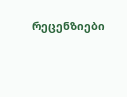რეცენზიები